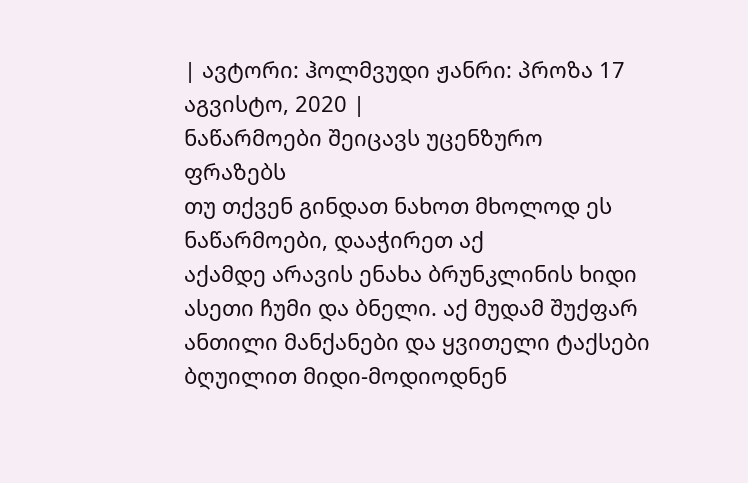| ავტორი: ჰოლმვუდი ჟანრი: პროზა 17 აგვისტო, 2020 |
ნაწარმოები შეიცავს უცენზურო ფრაზებს
თუ თქვენ გინდათ ნახოთ მხოლოდ ეს ნაწარმოები, დააჭირეთ აქ
აქამდე არავის ენახა ბრუნკლინის ხიდი ასეთი ჩუმი და ბნელი. აქ მუდამ შუქფარ ანთილი მანქანები და ყვითელი ტაქსები ბღუილით მიდი-მოდიოდნენ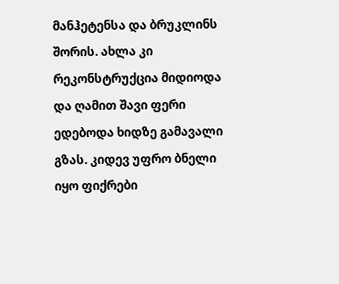მანჰეტენსა და ბრუკლინს შორის. ახლა კი რეკონსტრუქცია მიდიოდა და ღამით შავი ფერი ედებოდა ხიდზე გამავალი გზას. კიდევ უფრო ბნელი იყო ფიქრები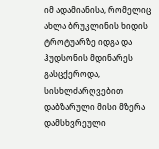იმ ადამიანისა, რომელიც ახლა ბრუკლინის ხიდის ტროტუარზე იდგა და ჰუდსონის მდინარეს გასცქეროდა, სისხლძარღვებით დაბზარული მისი მზერა დამსხვრეული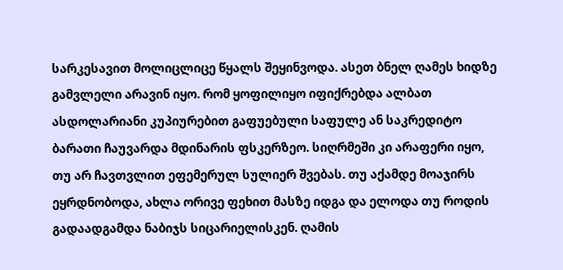სარკესავით მოლიცლიცე წყალს შეყინვოდა. ასეთ ბნელ ღამეს ხიდზე გამვლელი არავინ იყო. რომ ყოფილიყო იფიქრებდა ალბათ ასდოლარიანი კუპიურებით გაფუებული საფულე ან საკრედიტო ბარათი ჩაუვარდა მდინარის ფსკერზეო. სიღრმეში კი არაფერი იყო, თუ არ ჩავთვლით ეფემერულ სულიერ შვებას. თუ აქამდე მოაჯირს ეყრდნობოდა, ახლა ორივე ფეხით მასზე იდგა და ელოდა თუ როდის გადაადგამდა ნაბიჯს სიცარიელისკენ. ღამის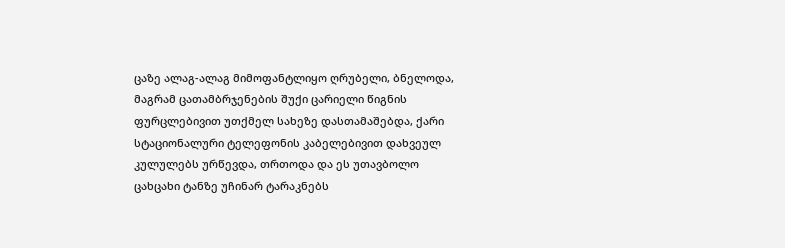ცაზე ალაგ-ალაგ მიმოფანტლიყო ღრუბელი, ბნელოდა, მაგრამ ცათამბრჯენების შუქი ცარიელი წიგნის ფურცლებივით უთქმელ სახეზე დასთამაშებდა, ქარი სტაციონალური ტელეფონის კაბელებივით დახვეულ კულულებს ურწევდა, თრთოდა და ეს უთავბოლო ცახცახი ტანზე უჩინარ ტარაკნებს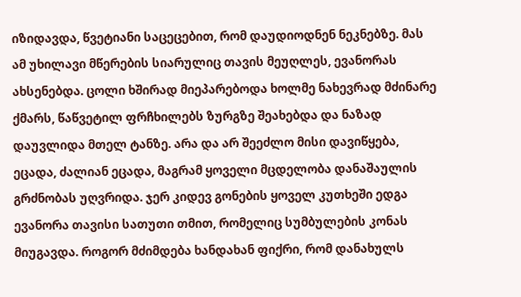იზიდავდა, წვეტიანი საცეცებით, რომ დაუდიოდნენ ნეკნებზე. მას ამ უხილავი მწერების სიარულიც თავის მეუღლეს, ევანორას ახსენებდა. ცოლი ხშირად მიეპარებოდა ხოლმე ნახევრად მძინარე ქმარს, წაწვეტილ ფრჩხილებს ზურგზე შეახებდა და ნაზად დაუვლიდა მთელ ტანზე. არა და არ შეეძლო მისი დავიწყება, ეცადა, ძალიან ეცადა, მაგრამ ყოველი მცდელობა დანაშაულის გრძნობას უღვრიდა. ჯერ კიდევ გონების ყოველ კუთხეში ედგა ევანორა თავისი სათუთი თმით, რომელიც სუმბულების კონას მიუგავდა. როგორ მძიმდება ხანდახან ფიქრი, რომ დანახულს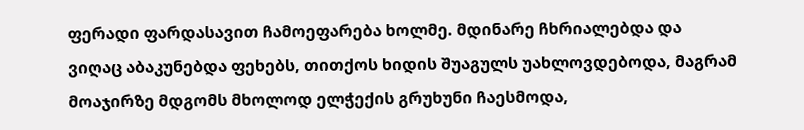ფერადი ფარდასავით ჩამოეფარება ხოლმე. მდინარე ჩხრიალებდა და ვიღაც აბაკუნებდა ფეხებს, თითქოს ხიდის შუაგულს უახლოვდებოდა, მაგრამ მოაჯირზე მდგომს მხოლოდ ელჭექის გრუხუნი ჩაესმოდა,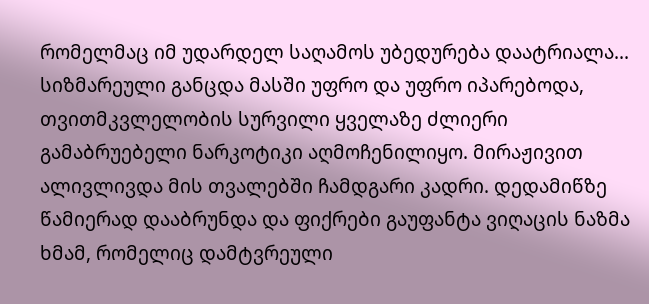რომელმაც იმ უდარდელ საღამოს უბედურება დაატრიალა... სიზმარეული განცდა მასში უფრო და უფრო იპარებოდა, თვითმკვლელობის სურვილი ყველაზე ძლიერი გამაბრუებელი ნარკოტიკი აღმოჩენილიყო. მირაჟივით ალივლივდა მის თვალებში ჩამდგარი კადრი. დედამიწზე წამიერად დააბრუნდა და ფიქრები გაუფანტა ვიღაცის ნაზმა ხმამ, რომელიც დამტვრეული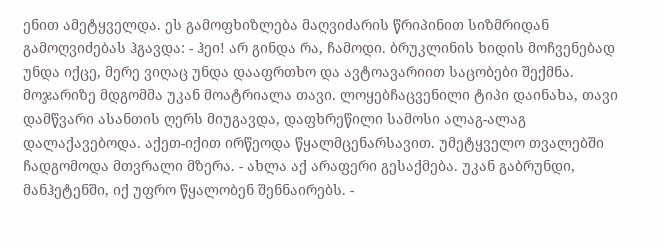ენით ამეტყველდა. ეს გამოფხიზლება მაღვიძარის წრიპინით სიზმრიდან გამოღვიძებას ჰგავდა: - ჰეი! არ გინდა რა, ჩამოდი. ბრუკლინის ხიდის მოჩვენებად უნდა იქცე, მერე ვიღაც უნდა დააფრთხო და ავტოავარიით საცობები შექმნა. მოჯარიზე მდგომმა უკან მოატრიალა თავი. ლოყებჩაცვენილი ტიპი დაინახა, თავი დამწვარი ასანთის ღერს მიუგავდა, დაფხრეწილი სამოსი ალაგ-ალაგ დალაქავებოდა. აქეთ-იქით ირწეოდა წყალმცენარსავით. უმეტყველო თვალებში ჩადგომოდა მთვრალი მზერა. - ახლა აქ არაფერი გესაქმება. უკან გაბრუნდი, მანჰეტენში, იქ უფრო წყალობენ შენნაირებს. -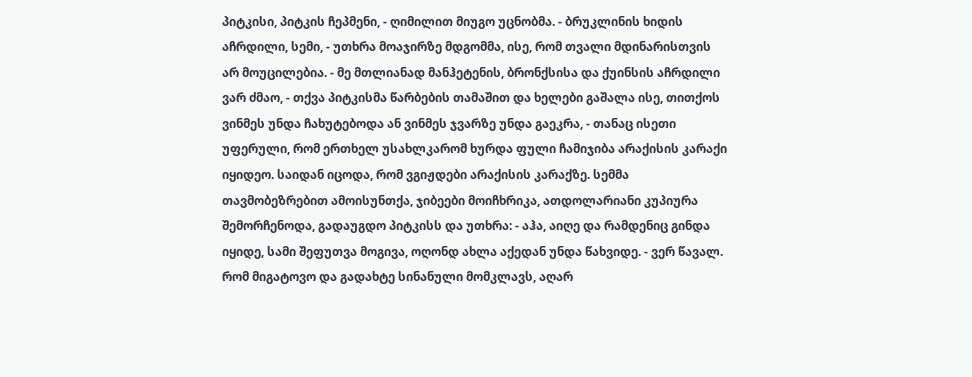პიტკისი, პიტკის ჩეპმენი, - ღიმილით მიუგო უცნობმა. - ბრუკლინის ხიდის აჩრდილი, სემი, - უთხრა მოაჯირზე მდგომმა, ისე, რომ თვალი მდინარისთვის არ მოუცილებია. - მე მთლიანად მანჰეტენის, ბრონქსისა და ქუინსის აჩრდილი ვარ ძმაო, - თქვა პიტკისმა წარბების თამაშით და ხელები გაშალა ისე, თითქოს ვინმეს უნდა ჩახუტებოდა ან ვინმეს ჯვარზე უნდა გაეკრა, - თანაც ისეთი უფერული, რომ ერთხელ უსახლკარომ ხურდა ფული ჩამიჯიბა არაქისის კარაქი იყიდეო. საიდან იცოდა, რომ ვგიჟდები არაქისის კარაქზე. სემმა თავმობეზრებით ამოისუნთქა, ჯიბეები მოიჩხრიკა, ათდოლარიანი კუპიურა შემორჩენოდა, გადაუგდო პიტკისს და უთხრა: - აჰა, აიღე და რამდენიც გინდა იყიდე, სამი შეფუთვა მოგივა, ოღონდ ახლა აქედან უნდა წახვიდე. - ვერ წავალ. რომ მიგატოვო და გადახტე სინანული მომკლავს, აღარ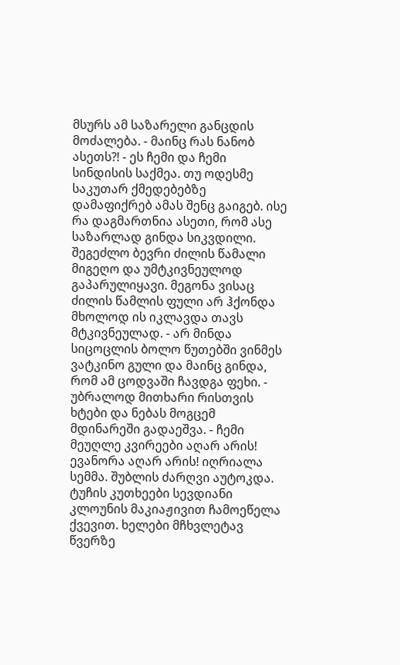მსურს ამ საზარელი განცდის მოძალება. - მაინც რას ნანობ ასეთს?! - ეს ჩემი და ჩემი სინდისის საქმეა. თუ ოდესმე საკუთარ ქმედებებზე დამაფიქრებ ამას შენც გაიგებ. ისე რა დაგმართნია ასეთი, რომ ასე საზარლად გინდა სიკვდილი. შეგეძლო ბევრი ძილის წამალი მიგეღო და უმტკივნეულოდ გაპარულიყავი. მეგონა ვისაც ძილის წამლის ფული არ ჰქონდა მხოლოდ ის იკლავდა თავს მტკივნეულად. - არ მინდა სიცოცლის ბოლო წუთებში ვინმეს ვატკინო გული და მაინც გინდა, რომ ამ ცოდვაში ჩავდგა ფეხი. - უბრალოდ მითხარი რისთვის ხტები და ნებას მოგცემ მდინარეში გადაეშვა. - ჩემი მეუღლე კვირეები აღარ არის! ევანორა აღარ არის! იღრიალა სემმა. შუბლის ძარღვი აუტოკდა. ტუჩის კუთხეები სევდიანი კლოუნის მაკიაჟივით ჩამოეწელა ქვევით. ხელები მჩხვლეტავ წვერზე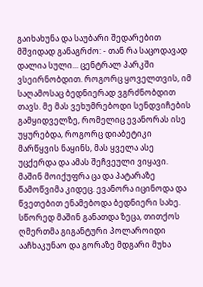გაიხახუნა და საუბარი შედარებით მშვიდად განაგრძო: - თან რა საცოდავად დალია სული... ცენტრალ პარკში ვსეირნობდით. როგორც ყოველთვის, იმ საღამოსაც ბედნიერად ვგრძნობდით თავს. მე მას ვეხუმრებოდი სენდვიჩების გამყიდველზე, რომელიც ევანორას ისე უყურებდა, როგორც დიაბეტიკი მარწყვის ნაყინს, მას ყველა ასე უცქერდა და ამას შეჩვეული ვიყავი. მაშინ მოიქუფრა ცა და პატარაზე წამოწვიმა კიდეც. ევანორა იცინოდა და წვეთებით ენამებოდა ბედნიერი სახე. სწორედ მაშინ განათდა ზეცა, თითქოს ღმერთმა გიგანტური პოლაროიდი ააჩხაკუნაო და გორაზე მდგარი მუხა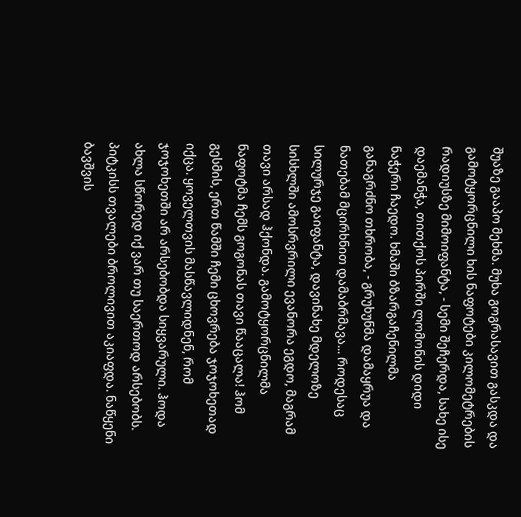შუაზე გააპო მეხმა. მუხა გოგრასავით გასკდა და გამოტყორცნილი ხის ნაფოტები კილომეტრების რადიუსზე მიმოიფანტა, - სემი შეჩერდა, სახე ისე დაემანჭა, თითქოს პირში ლომონის დიდი ნაჭერი ჩაედო. ხმაში ბზარგაჩენილმა განაგრძნო თხრობა, - გრუხუნმა დამაყრუა და ნათებამ მცირხნით დამაბრმავა... როდესაც სილურჯე გაიფანტა, დავინახე მდელოზე სისხლში ამოსრვრილი ევანორა ეგდო, მაგრამ თავი არსად ჰქონდა. გამოტყორცნილმა ნაფოტმა ჩემს გოგონას თავი წააცალა! ჰომ გესმის, ერთ წამში ჩემი ცხოვრება ჯოჯოხეთად იქცა. ყოველთვის მასწავლიდნენ, რომ ჯოჯოხეთში არ არსებობდა სიყვარული. ჰოდა ახლა სწორედ იქ ვარ თუ საერთოდ არსებობს. პიტკისს თვალები ბროლივით აკიაფდა. ნაწყენი ბავშვის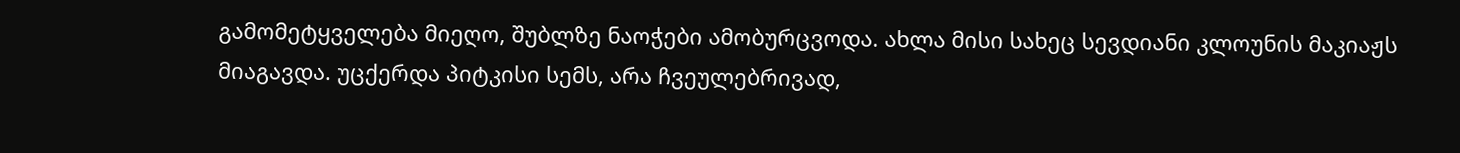გამომეტყველება მიეღო, შუბლზე ნაოჭები ამობურცვოდა. ახლა მისი სახეც სევდიანი კლოუნის მაკიაჟს მიაგავდა. უცქერდა პიტკისი სემს, არა ჩვეულებრივად,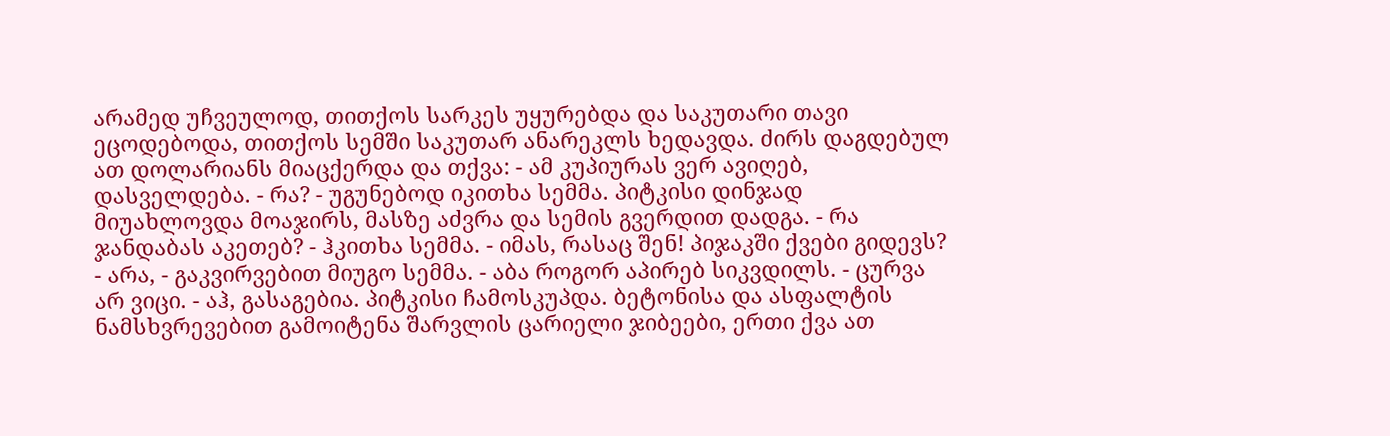არამედ უჩვეულოდ, თითქოს სარკეს უყურებდა და საკუთარი თავი ეცოდებოდა, თითქოს სემში საკუთარ ანარეკლს ხედავდა. ძირს დაგდებულ ათ დოლარიანს მიაცქერდა და თქვა: - ამ კუპიურას ვერ ავიღებ, დასველდება. - რა? - უგუნებოდ იკითხა სემმა. პიტკისი დინჯად მიუახლოვდა მოაჯირს, მასზე აძვრა და სემის გვერდით დადგა. - რა ჯანდაბას აკეთებ? - ჰკითხა სემმა. - იმას, რასაც შენ! პიჯაკში ქვები გიდევს? - არა, - გაკვირვებით მიუგო სემმა. - აბა როგორ აპირებ სიკვდილს. - ცურვა არ ვიცი. - აჰ, გასაგებია. პიტკისი ჩამოსკუპდა. ბეტონისა და ასფალტის ნამსხვრევებით გამოიტენა შარვლის ცარიელი ჯიბეები, ერთი ქვა ათ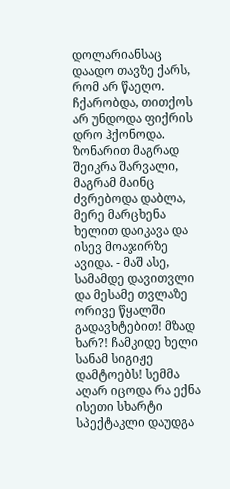დოლარიანსაც დაადო თავზე ქარს, რომ არ წაეღო. ჩქარობდა, თითქოს არ უნდოდა ფიქრის დრო ჰქონოდა. ზონარით მაგრად შეიკრა შარვალი, მაგრამ მაინც ძვრებოდა დაბლა, მერე მარცხენა ხელით დაიკავა და ისევ მოაჯირზე ავიდა. - მაშ ასე, სამამდე დავითვლი და მესამე თვლაზე ორივე წყალში გადავხტებით! მზად ხარ?! ჩამკიდე ხელი სანამ სიგიჟე დამტოებს! სემმა აღარ იცოდა რა ექნა ისეთი სხარტი სპექტაკლი დაუდგა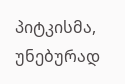პიტკისმა, უნებურად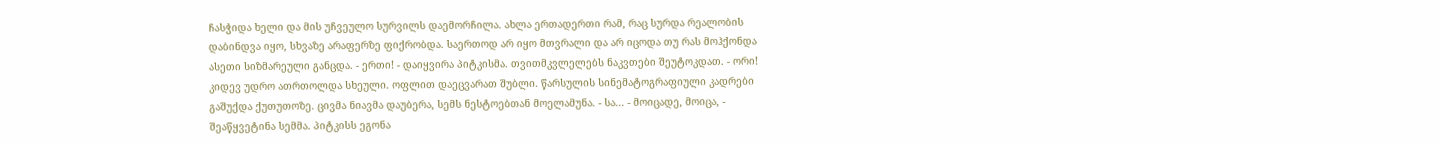ჩასჭიდა ხელი და მის უჩვეულო სურვილს დაემორჩილა. ახლა ერთადერთი რამ, რაც სურდა რეალობის დაბინდვა იყო, სხვაზე არაფერზე ფიქრობდა. საერთოდ არ იყო მთვრალი და არ იცოდა თუ რას მოჰქონდა ასეთი სიზმარეული განცდა. - ერთი! - დაიყვირა პიტკისმა. თვითმკვლელებს ნაკვთები შეუტოკდათ. - ორი! კიდევ უდრო ათრთოლდა სხეული. ოფლით დაეცვარათ შუბლი. წარსულის სინემატოგრაფიული კადრები გაშუქდა ქუთუთოზე. ცივმა ნიავმა დაუბერა, სემს ნესტოებთან მოელამუნა. - სა... - მოიცადე, მოიცა, - შეაწყვეტინა სემმა. პიტკისს ეგონა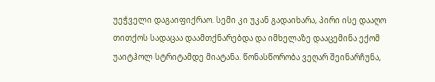უეჭველი დაგაიფიქრაო. სემი კი უკან გადაიხარა, პირი ისე დააღო თითქოს სადაცაა დაამთქნარებდა და იმხელაზე დააცემინა ექომ უაიტჰოლ სტრიტამდე მიატანა. წონასწორობა ვეღარ შეინარჩუნა,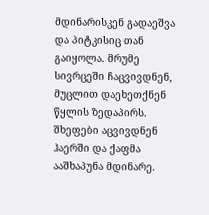მდინარისკენ გადაეშვა და პიტკისიც თან გაიყოლა. მრუმე სივრცეში ჩაცვივდნენ, მუცლით დაეხეთქნენ წყლის ზედაპირს. შხეფები აცვივდნენ ჰაერში და ქაფმა ააშხაპუნა მდინარე.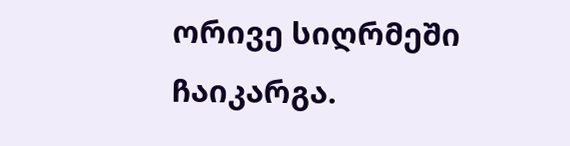ორივე სიღრმეში ჩაიკარგა.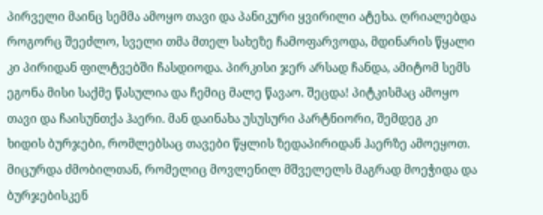პირველი მაინც სემმა ამოყო თავი და პანიკური ყვირილი ატეხა. ღრიალებდა როგორც შეეძლო, სველი თმა მთელ სახეზე ჩამოფარვოდა, მდინარის წყალი კი პირიდან ფილტვებში ჩასდიოდა. პირკისი ჯერ არსად ჩანდა, ამიტომ სემს ეგონა მისი საქმე წასულია და ჩემიც მალე წავაო. შეცდა! პიტკისმაც ამოყო თავი და ჩაისუნთქა ჰაერი. მან დაინახა უსუსური პარტნიორი, შემდეგ კი ხიდის ბურჯები, რომლებსაც თავები წყლის ზედაპირიდან ჰაერზე ამოეყოთ. მიცურდა ძმობილთან, რომელიც მოვლენილ მშველელს მაგრად მოეჭიდა და ბურჯებისკენ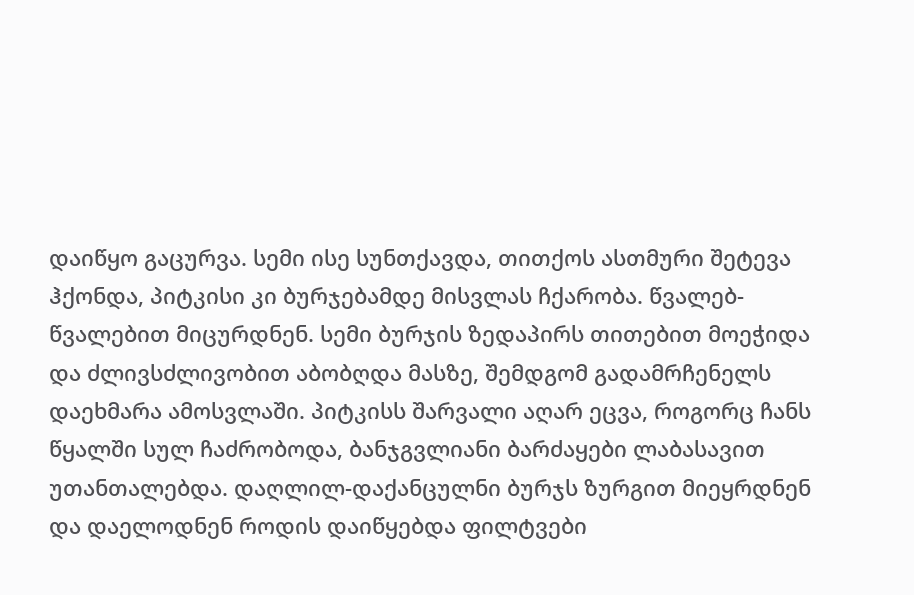დაიწყო გაცურვა. სემი ისე სუნთქავდა, თითქოს ასთმური შეტევა ჰქონდა, პიტკისი კი ბურჯებამდე მისვლას ჩქარობა. წვალებ- წვალებით მიცურდნენ. სემი ბურჯის ზედაპირს თითებით მოეჭიდა და ძლივსძლივობით აბობღდა მასზე, შემდგომ გადამრჩენელს დაეხმარა ამოსვლაში. პიტკისს შარვალი აღარ ეცვა, როგორც ჩანს წყალში სულ ჩაძრობოდა, ბანჯგვლიანი ბარძაყები ლაბასავით უთანთალებდა. დაღლილ-დაქანცულნი ბურჯს ზურგით მიეყრდნენ და დაელოდნენ როდის დაიწყებდა ფილტვები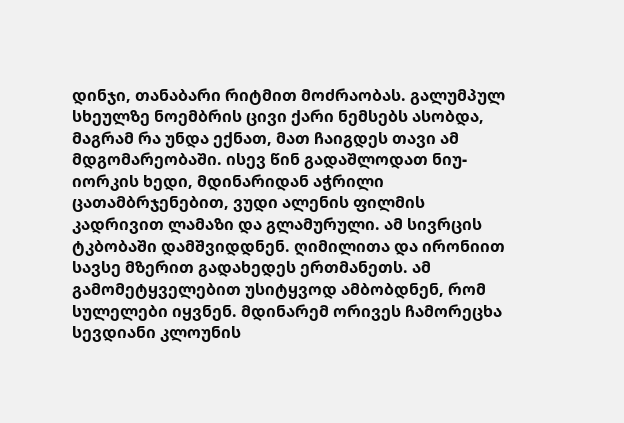დინჯი, თანაბარი რიტმით მოძრაობას. გალუმპულ სხეულზე ნოემბრის ცივი ქარი ნემსებს ასობდა, მაგრამ რა უნდა ექნათ, მათ ჩაიგდეს თავი ამ მდგომარეობაში. ისევ წინ გადაშლოდათ ნიუ- იორკის ხედი, მდინარიდან აჭრილი ცათამბრჯენებით, ვუდი ალენის ფილმის კადრივით ლამაზი და გლამურული. ამ სივრცის ტკბობაში დამშვიდდნენ. ღიმილითა და ირონიით სავსე მზერით გადახედეს ერთმანეთს. ამ გამომეტყველებით უსიტყვოდ ამბობდნენ, რომ სულელები იყვნენ. მდინარემ ორივეს ჩამორეცხა სევდიანი კლოუნის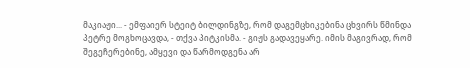მაკიაჟი... - ემფაიერ სტეიტ ბილდინგზე, რომ დაგემცხიკებინა ცხვირს წმინდა პეტრე მოგხოცავდა, - თქვა პიტკისმა. - გიჟს გადავეყარე. იმის მაგივრად, რომ შეგეჩერებინე, ამყევი და წარმოდგენა არ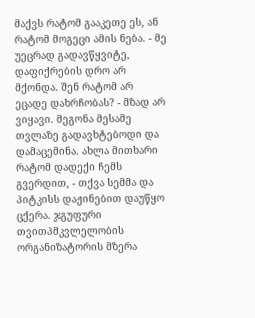მაქვს რატომ გააკეთე ეს, ან რატომ მოგეცი ამის ნება. - მე უეცრად გადავწყვიტე, დაფიქრების დრო არ მქონდა. შენ რატომ არ ეცადე დახრჩობას? - მზად არ ვიყავი. მეგონა მესამე თვლაზე გადავხტებოდი და დამაცემინა. ახლა მითხარი რატომ დადექი ჩემს გვერდით, - თქვა სემმა და პიტკისს დაჟინებით დაუწყო ცქერა. ჯგუფური თვითპმკვლელობის ორგანიზატორის მზერა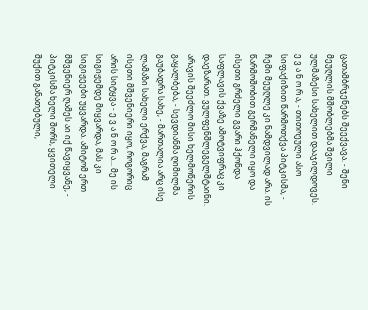ცათამბრჯენებს შეექვავა. - შენი მეუღლის მშობლებმა შვილი ულმაზესი სახელით დააჯილდოვეს. ე ვ ა ნ ო რ ა, - თითოეული ასო სიფაქიზით წარმოთქვა პიტკისმა, - ჩემი მეუღლე კი ნამდვილად არა. ის წარმოშობით გერმანელი იყო და ისეთი გრძელი გვარი ჰქონდა საფლავის ქვაზე ამოტვიფრაც კი დაეზარათ. ვულფენშლეგელშტაინი. არავის შეეძლო მისი ხელმოწერის გაყალბება, - სევდიანმა ღიმილმა გაუბადრა სახე, - მართალია არც ისე ლამაზი სახელი ერქვა, მაგრამ ისეთი მშვენიერი იყო, როგორიც არის სიტყვა - ე ვ ა ნ ო რ ა... მე ის სიგიჟემდე მიყვარდა, მას კი სიგიჟეები უყვარდა. ამიტომ ერთ მშვენიერ ღამეს აი იქ წავიყვანე, - პიტკისმა ხელი შორს, ყვითელი შუქით განათებული,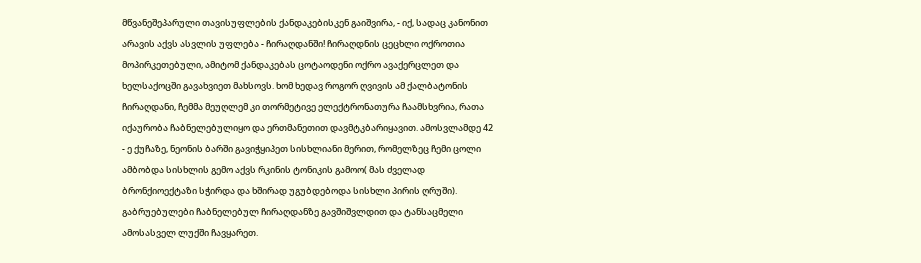მწვანეშეპარული თავისუფლების ქანდაკებისკენ გაიშვირა, - იქ, სადაც კანონით არავის აქვს ასვლის უფლება - ჩირაღდანში! ჩირაღდნის ცეცხლი ოქროთია მოპირკეთებული, ამიტომ ქანდაკებას ცოტაოდენი ოქრო ავაქერცლეთ და ხელსაქოცში გავახვიეთ მახსოვს. ხომ ხედავ როგორ ღვივის ამ ქალბატონის ჩირაღდანი, ჩემმა მეუღლემ კი თორმეტივე ელექტრონათურა ჩაამსხვრია, რათა იქაურობა ჩაბნელებულიყო და ერთმანეთით დავმტკბარიყავით. ამოსვლამდე 42 - ე ქუჩაზე, ნეონის ბარში გავიჭყიპეთ სისხლიანი მერით, რომელზეც ჩემი ცოლი ამბობდა სისხლის გემო აქვს რკინის ტონიკის გამოო( მას ძველად ბრონქიოექტაზი სჭირდა და ხშირად უგუბდებოდა სისხლი პირის ღრუში). გაბრუებულები ჩაბნელებულ ჩირაღდანზე გავშიშვლდით და ტანსაცმელი ამოსასველ ლუქში ჩავყარეთ.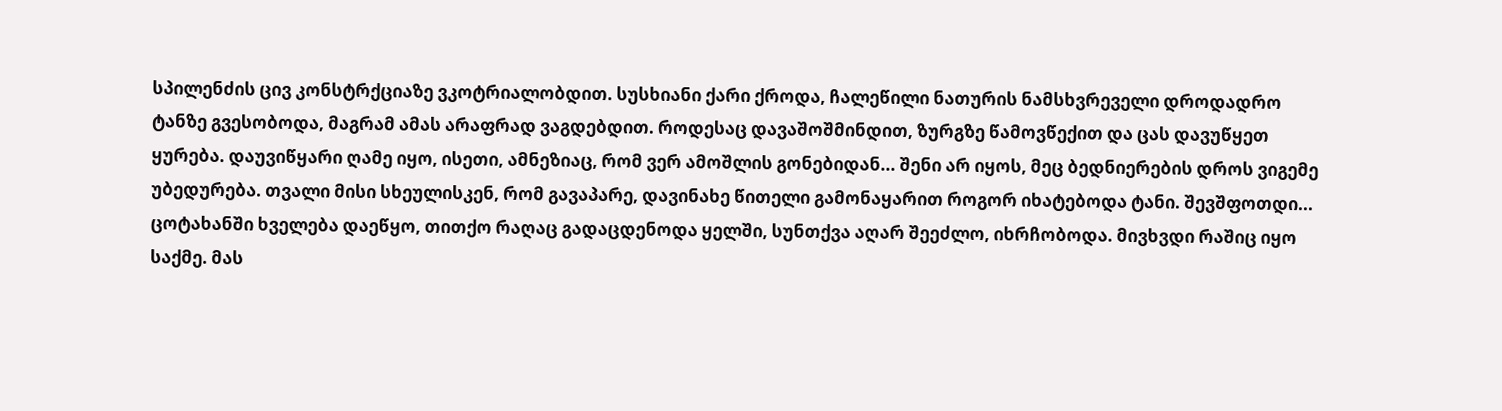სპილენძის ცივ კონსტრქციაზე ვკოტრიალობდით. სუსხიანი ქარი ქროდა, ჩალეწილი ნათურის ნამსხვრეველი დროდადრო ტანზე გვესობოდა, მაგრამ ამას არაფრად ვაგდებდით. როდესაც დავაშოშმინდით, ზურგზე წამოვწექით და ცას დავუწყეთ ყურება. დაუვიწყარი ღამე იყო, ისეთი, ამნეზიაც, რომ ვერ ამოშლის გონებიდან... შენი არ იყოს, მეც ბედნიერების დროს ვიგემე უბედურება. თვალი მისი სხეულისკენ, რომ გავაპარე, დავინახე წითელი გამონაყარით როგორ იხატებოდა ტანი. შევშფოთდი... ცოტახანში ხველება დაეწყო, თითქო რაღაც გადაცდენოდა ყელში, სუნთქვა აღარ შეეძლო, იხრჩობოდა. მივხვდი რაშიც იყო საქმე. მას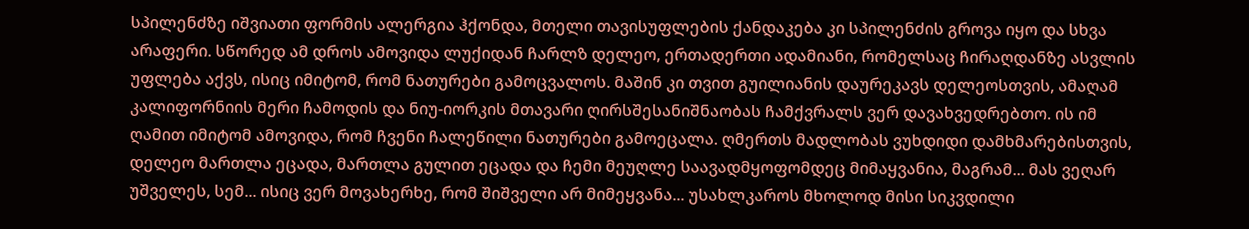სპილენძზე იშვიათი ფორმის ალერგია ჰქონდა, მთელი თავისუფლების ქანდაკება კი სპილენძის გროვა იყო და სხვა არაფერი. სწორედ ამ დროს ამოვიდა ლუქიდან ჩარლზ დელეო, ერთადერთი ადამიანი, რომელსაც ჩირაღდანზე ასვლის უფლება აქვს, ისიც იმიტომ, რომ ნათურები გამოცვალოს. მაშინ კი თვით გუილიანის დაურეკავს დელეოსთვის, ამაღამ კალიფორნიის მერი ჩამოდის და ნიუ-იორკის მთავარი ღირსშესანიშნაობას ჩამქვრალს ვერ დავახვედრებთო. ის იმ ღამით იმიტომ ამოვიდა, რომ ჩვენი ჩალეწილი ნათურები გამოეცალა. ღმერთს მადლობას ვუხდიდი დამხმარებისთვის, დელეო მართლა ეცადა, მართლა გულით ეცადა და ჩემი მეუღლე საავადმყოფომდეც მიმაყვანია, მაგრამ... მას ვეღარ უშველეს, სემ... ისიც ვერ მოვახერხე, რომ შიშველი არ მიმეყვანა... უსახლკაროს მხოლოდ მისი სიკვდილი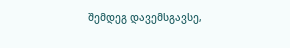შემდეგ დავემსგავსე,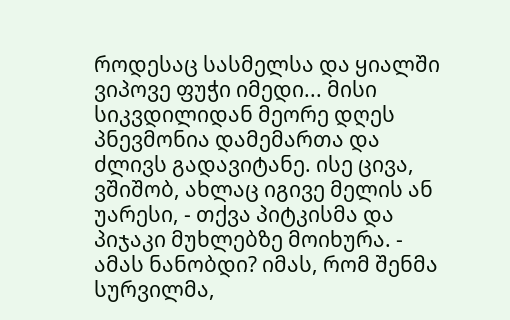როდესაც სასმელსა და ყიალში ვიპოვე ფუჭი იმედი... მისი სიკვდილიდან მეორე დღეს პნევმონია დამემართა და ძლივს გადავიტანე. ისე ცივა, ვშიშობ, ახლაც იგივე მელის ან უარესი, - თქვა პიტკისმა და პიჯაკი მუხლებზე მოიხურა. - ამას ნანობდი? იმას, რომ შენმა სურვილმა,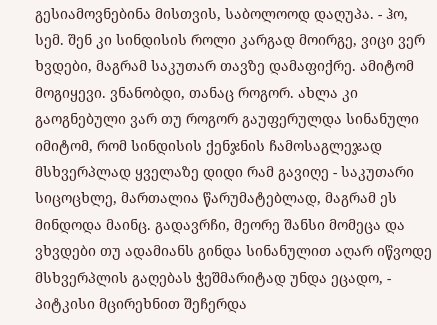გესიამოვნებინა მისთვის, საბოლოოდ დაღუპა. - ჰო, სემ. შენ კი სინდისის როლი კარგად მოირგე, ვიცი ვერ ხვდები, მაგრამ საკუთარ თავზე დამაფიქრე. ამიტომ მოგიყევი. ვნანობდი, თანაც როგორ. ახლა კი გაოგნებული ვარ თუ როგორ გაუფერულდა სინანული იმიტომ, რომ სინდისის ქენჯნის ჩამოსაგლეჯად მსხვერპლად ყველაზე დიდი რამ გავიღე - საკუთარი სიცოცხლე, მართალია წარუმატებლად, მაგრამ ეს მინდოდა მაინც. გადავრჩი, მეორე შანსი მომეცა და ვხვდები თუ ადამიანს გინდა სინანულით აღარ იწვოდე მსხვერპლის გაღებას ჭეშმარიტად უნდა ეცადო, - პიტკისი მცირეხნით შეჩერდა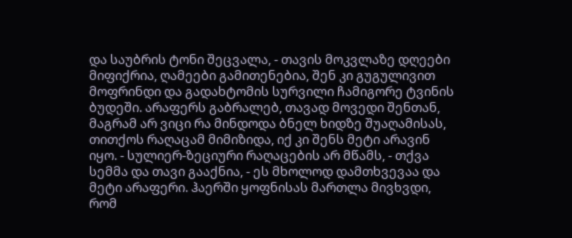და საუბრის ტონი შეცვალა, - თავის მოკვლაზე დღეები მიფიქრია, ღამეები გამითენებია, შენ კი გუგულივით მოფრინდი და გადახტომის სურვილი ჩამიგორე ტვინის ბუდეში. არაფერს გაბრალებ, თავად მოვედი შენთან, მაგრამ არ ვიცი რა მინდოდა ბნელ ხიდზე შუაღამისას, თითქოს რაღაცამ მიმიზიდა, იქ კი შენს მეტი არავინ იყო. - სულიერ-ზეციური რაღაცების არ მწამს, - თქვა სემმა და თავი გააქნია, - ეს მხოლოდ დამთხვევაა და მეტი არაფერი. ჰაერში ყოფნისას მართლა მივხვდი, რომ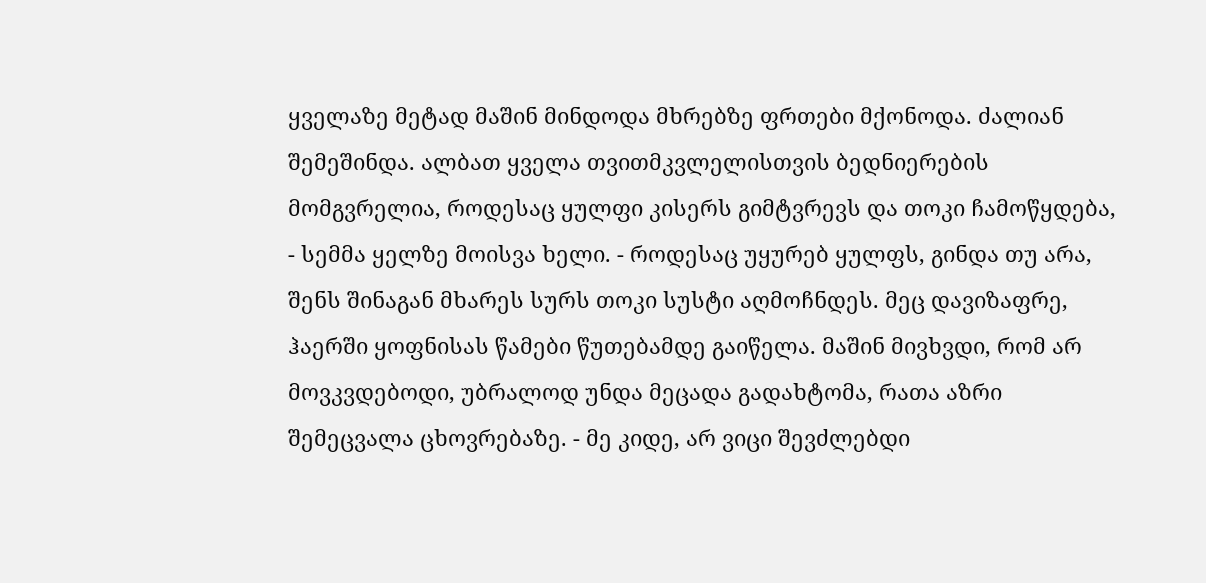ყველაზე მეტად მაშინ მინდოდა მხრებზე ფრთები მქონოდა. ძალიან შემეშინდა. ალბათ ყველა თვითმკვლელისთვის ბედნიერების მომგვრელია, როდესაც ყულფი კისერს გიმტვრევს და თოკი ჩამოწყდება, - სემმა ყელზე მოისვა ხელი. - როდესაც უყურებ ყულფს, გინდა თუ არა, შენს შინაგან მხარეს სურს თოკი სუსტი აღმოჩნდეს. მეც დავიზაფრე, ჰაერში ყოფნისას წამები წუთებამდე გაიწელა. მაშინ მივხვდი, რომ არ მოვკვდებოდი, უბრალოდ უნდა მეცადა გადახტომა, რათა აზრი შემეცვალა ცხოვრებაზე. - მე კიდე, არ ვიცი შევძლებდი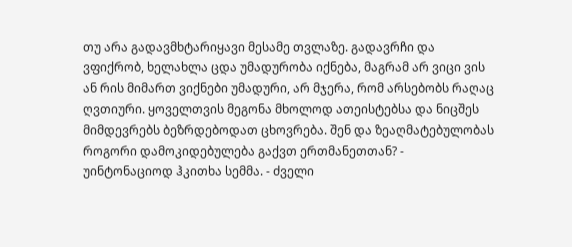თუ არა გადავმხტარიყავი მესამე თვლაზე. გადავრჩი და ვფიქრობ, ხელახლა ცდა უმადურობა იქნება, მაგრამ არ ვიცი ვის ან რის მიმართ ვიქნები უმადური, არ მჯერა, რომ არსებობს რაღაც ღვთიური. ყოველთვის მეგონა მხოლოდ ათეისტებსა და ნიცშეს მიმდევრებს ბეზრდებოდათ ცხოვრება. შენ და ზეაღმატებულობას როგორი დამოკიდებულება გაქვთ ერთმანეთთან? - უინტონაციოდ ჰკითხა სემმა. - ძველი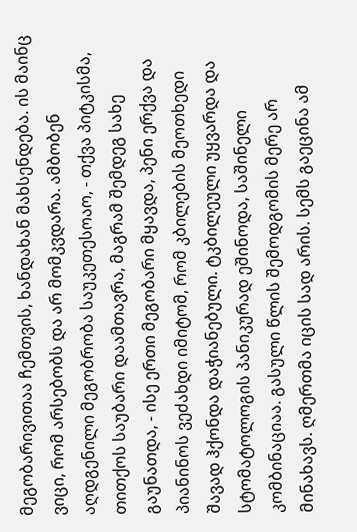მეგობარივითაა ჩემთვის, ხანდახან მახსენდება. ის მაინც ვიცი, რომ არსებობს და არ მომკვდარა. ამბობენ აღდგენილი მეგობრობა საუკეთესოაო, - თქვა პიტკისმა, თითქოს საუბარი დაამთავრა, მაგრამ შემდეგ სახე გაუნათდა, - ისე ერთი მეგობარი მყავდა, პენი ერქვა და პიანინოს ვეძახდი იმიტომ, რომ კბილების მეოთხედი შავად ჰქონდა დაჭიანებული. ტკბილეული უყვარდა და სტომატოლოგის პანიკურად ეშინოდა, საშინელი კომბინაციაა. გასული წლის შემოდგომის მერე არ მინახავს. ღმერთმა იცის სად არის. სემს გაეცინა ამ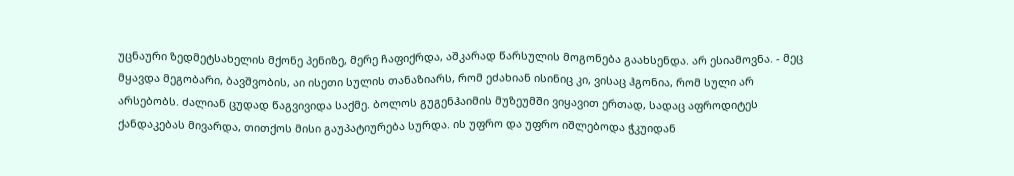უცნაური ზედმეტსახელის მქონე პენიზე, მერე ჩაფიქრდა, აშკარად წარსულის მოგონება გაახსენდა. არ ესიამოვნა. - მეც მყავდა მეგობარი, ბავშვობის, აი ისეთი სულის თანაზიარს, რომ ეძახიან ისინიც კი, ვისაც ჰგონია, რომ სული არ არსებობს. ძალიან ცუდად წაგვივიდა საქმე. ბოლოს გუგენჰაიმის მუზეუმში ვიყავით ერთად, სადაც აფროდიტეს ქანდაკებას მივარდა, თითქოს მისი გაუპატიურება სურდა. ის უფრო და უფრო იშლებოდა ჭკუიდან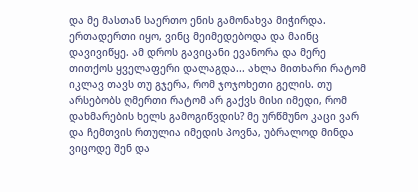და მე მასთან საერთო ენის გამონახვა მიჭირდა. ერთადერთი იყო, ვინც მეიმედებოდა და მაინც დავივიწყე. ამ დროს გავიცანი ევანორა და მერე თითქოს ყველაფერი დალაგდა... ახლა მითხარი რატომ იკლავ თავს თუ გჯერა, რომ ჯოჯოხეთი გელის. თუ არსებობს ღმერთი რატომ არ გაქვს მისი იმედი, რომ დახმარების ხელს გამოგიწვდის? მე ურწმუნო კაცი ვარ და ჩემთვის რთულია იმედის პოვნა, უბრალოდ მინდა ვიცოდე შენ და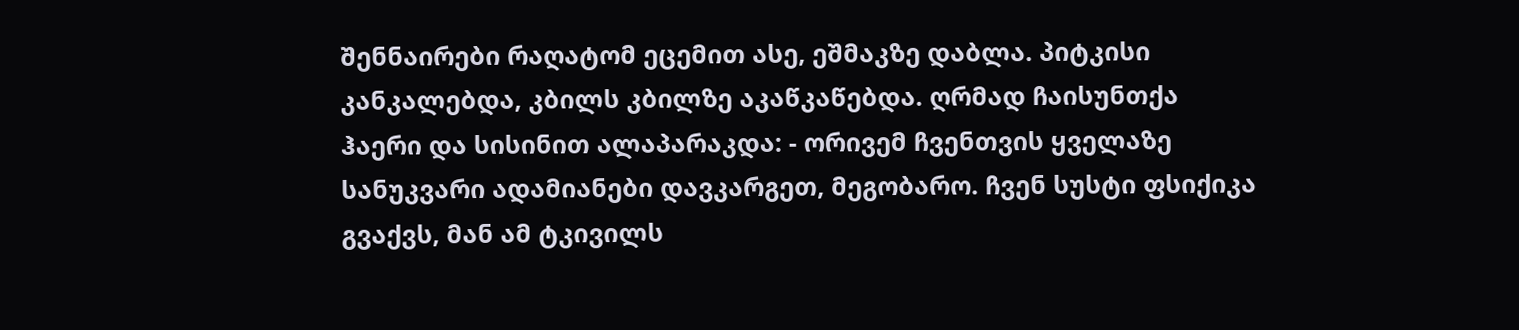შენნაირები რაღატომ ეცემით ასე, ეშმაკზე დაბლა. პიტკისი კანკალებდა, კბილს კბილზე აკაწკაწებდა. ღრმად ჩაისუნთქა ჰაერი და სისინით ალაპარაკდა: - ორივემ ჩვენთვის ყველაზე სანუკვარი ადამიანები დავკარგეთ, მეგობარო. ჩვენ სუსტი ფსიქიკა გვაქვს, მან ამ ტკივილს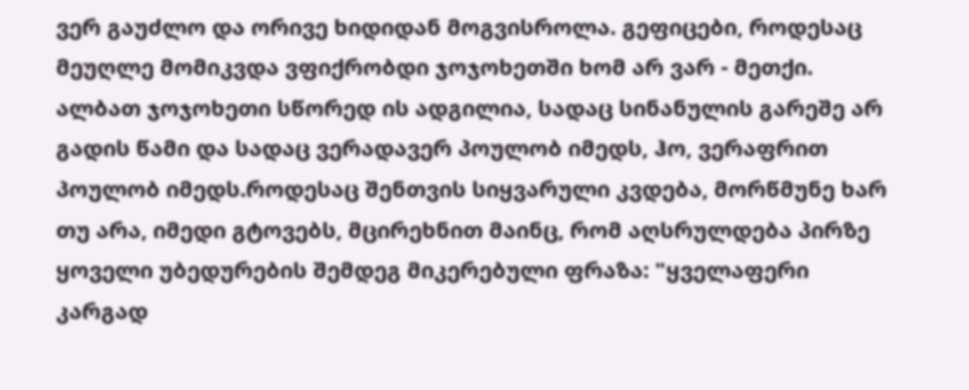ვერ გაუძლო და ორივე ხიდიდან მოგვისროლა. გეფიცები, როდესაც მეუღლე მომიკვდა ვფიქრობდი ჯოჯოხეთში ხომ არ ვარ - მეთქი. ალბათ ჯოჯოხეთი სწორედ ის ადგილია, სადაც სინანულის გარეშე არ გადის წამი და სადაც ვერადავერ პოულობ იმედს, ჰო, ვერაფრით პოულობ იმედს.როდესაც შენთვის სიყვარული კვდება, მორწმუნე ხარ თუ არა, იმედი გტოვებს, მცირეხნით მაინც, რომ აღსრულდება პირზე ყოველი უბედურების შემდეგ მიკერებული ფრაზა: "ყველაფერი კარგად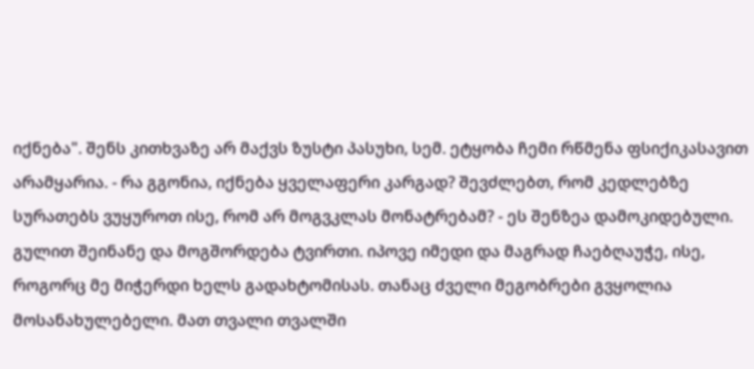იქნება". შენს კითხვაზე არ მაქვს ზუსტი პასუხი, სემ. ეტყობა ჩემი რწმენა ფსიქიკასავით არამყარია. - რა გგონია, იქნება ყველაფერი კარგად? შევძლებთ, რომ კედლებზე სურათებს ვუყუროთ ისე, რომ არ მოგვკლას მონატრებამ? - ეს შენზეა დამოკიდებული. გულით შეინანე და მოგშორდება ტვირთი. იპოვე იმედი და მაგრად ჩაებღაუჭე, ისე, როგორც მე მიჭერდი ხელს გადახტომისას. თანაც ძველი მეგობრები გვყოლია მოსანახულებელი. მათ თვალი თვალში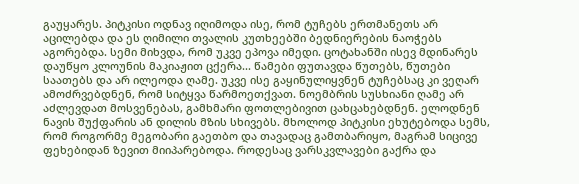გაუყარეს. პიტკისი ოდნავ იღიმოდა ისე, რომ ტუჩებს ერთმანეთს არ აცილებდა და ეს ღიმილი თვალის კუთხეებში ბედნიერების ნაოჭებს აგორებდა. სემი მიხვდა, რომ უკვე ეპოვა იმედი. ცოტახანში ისევ მდინარეს დაუწყო კლოუნის მაკიაჟით ცქერა... წამები ფუთავდა წუთებს, წუთები საათებს და არ ილეოდა ღამე. უკვე ისე გაყინულიყვნენ ტუჩებსაც კი ვეღარ ამოძრვებდნენ, რომ სიტყვა წარმოეთქვათ. ნოემბრის სუსხიანი ღამე არ აძლევდათ მოსვენებას, გამხმარი ფოთლებივით ცახცახებდნენ. ელოდნენ ნავის შუქფარის ან დილის მზის სხივებს. მხოლოდ პიტკისი ეხუტებოდა სემს, რომ როგორმე მეგობარი გაეთბო და თავადაც გამთბარიყო, მაგრამ სიცივე ფეხებიდან ზევით მიიპარებოდა. როდესაც ვარსკვლავები გაქრა და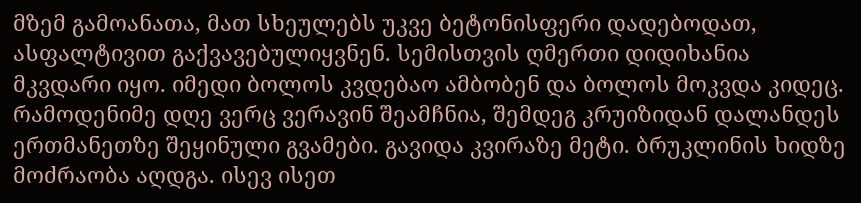მზემ გამოანათა, მათ სხეულებს უკვე ბეტონისფერი დადებოდათ, ასფალტივით გაქვავებულიყვნენ. სემისთვის ღმერთი დიდიხანია მკვდარი იყო. იმედი ბოლოს კვდებაო ამბობენ და ბოლოს მოკვდა კიდეც. რამოდენიმე დღე ვერც ვერავინ შეამჩნია, შემდეგ კრუიზიდან დალანდეს ერთმანეთზე შეყინული გვამები. გავიდა კვირაზე მეტი. ბრუკლინის ხიდზე მოძრაობა აღდგა. ისევ ისეთ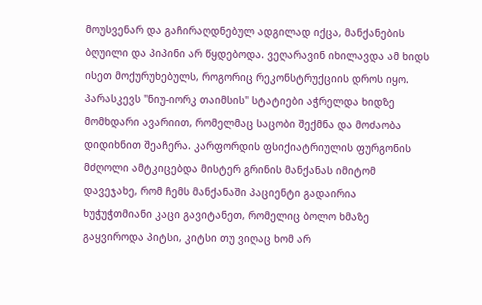მოუსვენარ და გაჩირაღდნებულ ადგილად იქცა, მანქანების ბღუილი და პიპინი არ წყდებოდა. ვეღარავინ იხილავდა ამ ხიდს ისეთ მოქურუხებულს, როგორიც რეკონსტრუქციის დროს იყო. პარასკევს "ნიუ-იორკ თაიმსის" სტატიები აჭრელდა ხიდზე მომხდარი ავარიით, რომელმაც საცობი შექმნა და მოძაობა დიდიხნით შეაჩერა. კარფორდის ფსიქიატრიულის ფურგონის მძღოლი ამტკიცებდა მისტერ გრინის მანქანას იმიტომ დავეჯახე, რომ ჩემს მანქანაში პაციენტი გადაირია ხუჭუჭთმიანი კაცი გავიტანეთ, რომელიც ბოლო ხმაზე გაყვიროდა პიტსი, კიტსი თუ ვიღაც ხომ არ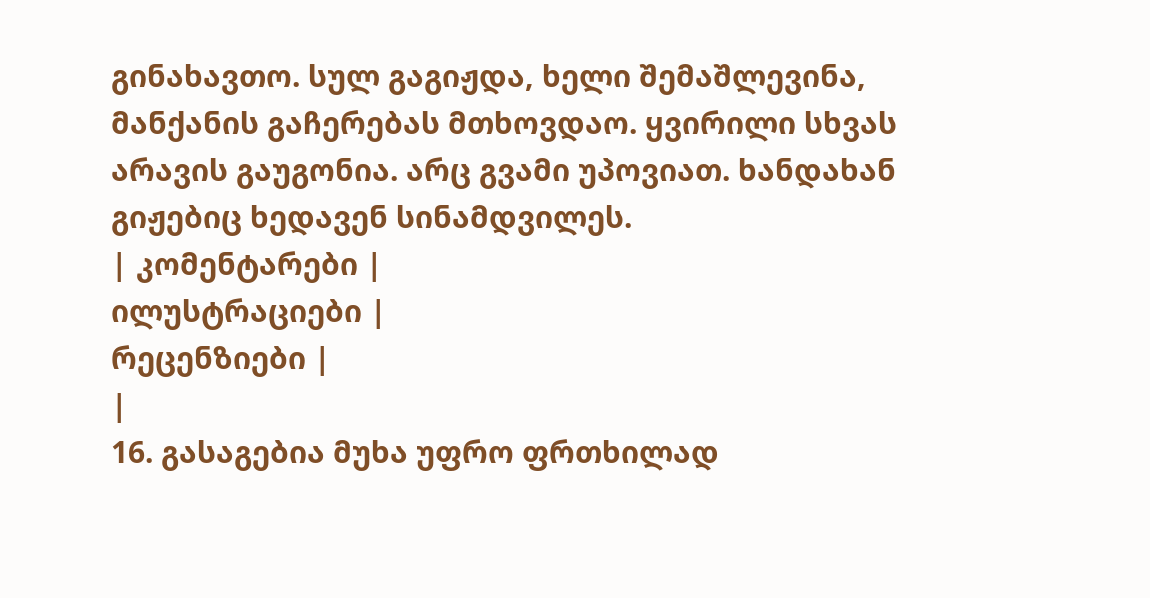გინახავთო. სულ გაგიჟდა, ხელი შემაშლევინა, მანქანის გაჩერებას მთხოვდაო. ყვირილი სხვას არავის გაუგონია. არც გვამი უპოვიათ. ხანდახან გიჟებიც ხედავენ სინამდვილეს.
| კომენტარები |
ილუსტრაციები |
რეცენზიები |
|
16. გასაგებია მუხა უფრო ფრთხილად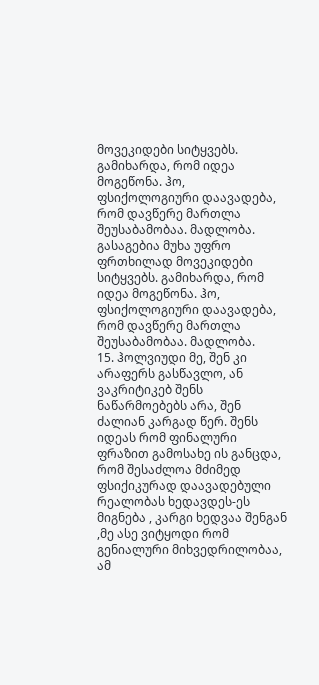მოვეკიდები სიტყვებს. გამიხარდა, რომ იდეა მოგეწონა. ჰო, ფსიქოლოგიური დაავადება, რომ დავწერე მართლა შეუსაბამობაა. მადლობა.
გასაგებია მუხა უფრო ფრთხილად მოვეკიდები სიტყვებს. გამიხარდა, რომ იდეა მოგეწონა. ჰო, ფსიქოლოგიური დაავადება, რომ დავწერე მართლა შეუსაბამობაა. მადლობა.
15. ჰოლვიუდი მე, შენ კი არაფერს გასწავლო, ან ვაკრიტიკებ შენს ნაწარმოებებს არა, შენ ძალიან კარგად წერ. შენს იდეას რომ ფინალური ფრაზით გამოსახე ის განცდა, რომ შესაძლოა მძიმედ ფსიქიკურად დაავადებული რეალობას ხედავდეს-ეს მიგნება , კარგი ხედვაა შენგან ,მე ასე ვიტყოდი რომ გენიალური მიხვედრილობაა, ამ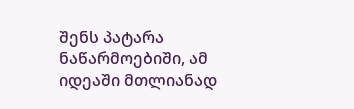შენს პატარა ნაწარმოებიში, ამ იდეაში მთლიანად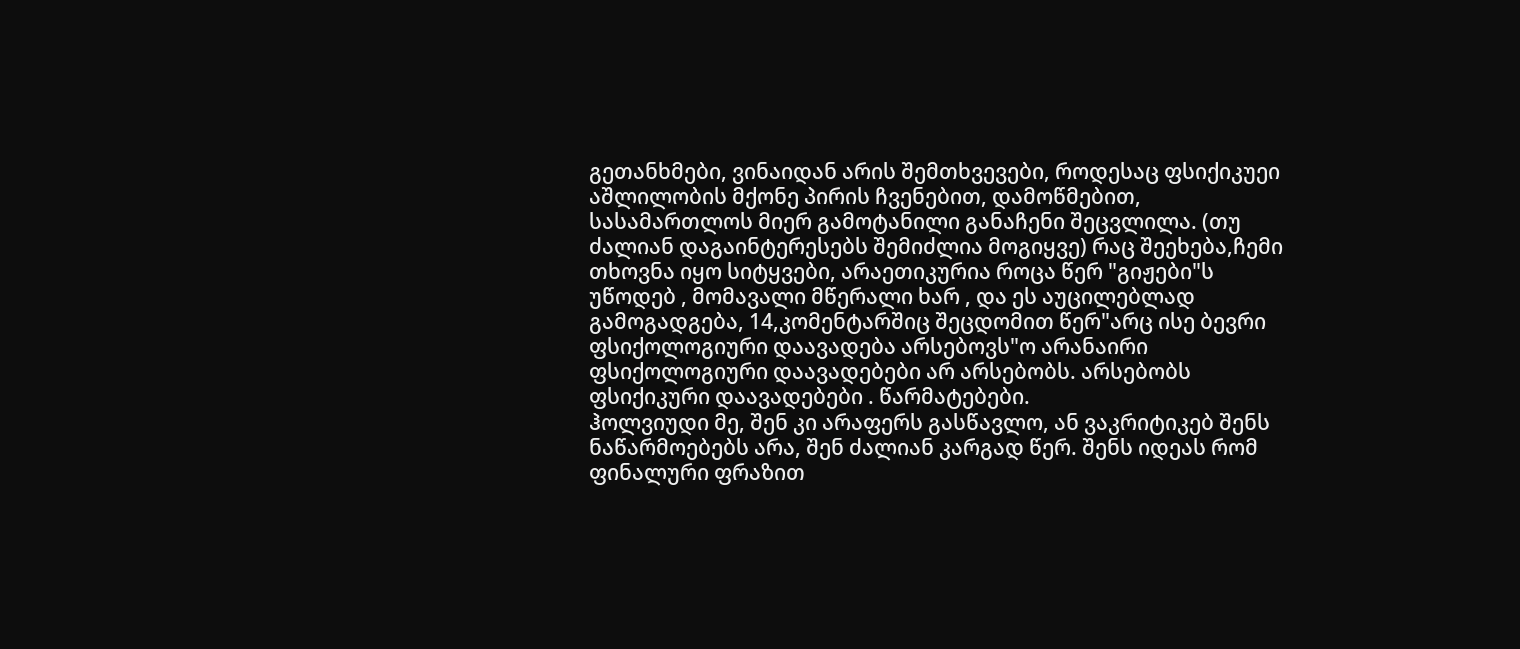გეთანხმები, ვინაიდან არის შემთხვევები, როდესაც ფსიქიკუეი აშლილობის მქონე პირის ჩვენებით, დამოწმებით, სასამართლოს მიერ გამოტანილი განაჩენი შეცვლილა. (თუ ძალიან დაგაინტერესებს შემიძლია მოგიყვე) რაც შეეხება,ჩემი თხოვნა იყო სიტყვები, არაეთიკურია როცა წერ "გიჟები"ს უწოდებ , მომავალი მწერალი ხარ , და ეს აუცილებლად გამოგადგება, 14,კომენტარშიც შეცდომით წერ"არც ისე ბევრი ფსიქოლოგიური დაავადება არსებოვს"ო არანაირი ფსიქოლოგიური დაავადებები არ არსებობს. არსებობს ფსიქიკური დაავადებები . წარმატებები.
ჰოლვიუდი მე, შენ კი არაფერს გასწავლო, ან ვაკრიტიკებ შენს ნაწარმოებებს არა, შენ ძალიან კარგად წერ. შენს იდეას რომ ფინალური ფრაზით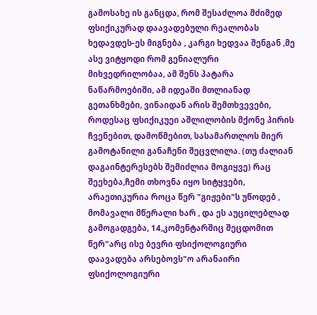გამოსახე ის განცდა, რომ შესაძლოა მძიმედ ფსიქიკურად დაავადებული რეალობას ხედავდეს-ეს მიგნება , კარგი ხედვაა შენგან ,მე ასე ვიტყოდი რომ გენიალური მიხვედრილობაა, ამ შენს პატარა ნაწარმოებიში, ამ იდეაში მთლიანად გეთანხმები, ვინაიდან არის შემთხვევები, როდესაც ფსიქიკუეი აშლილობის მქონე პირის ჩვენებით, დამოწმებით, სასამართლოს მიერ გამოტანილი განაჩენი შეცვლილა. (თუ ძალიან დაგაინტერესებს შემიძლია მოგიყვე) რაც შეეხება,ჩემი თხოვნა იყო სიტყვები, არაეთიკურია როცა წერ "გიჟები"ს უწოდებ , მომავალი მწერალი ხარ , და ეს აუცილებლად გამოგადგება, 14,კომენტარშიც შეცდომით წერ"არც ისე ბევრი ფსიქოლოგიური დაავადება არსებოვს"ო არანაირი ფსიქოლოგიური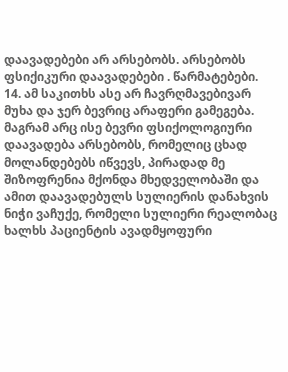დაავადებები არ არსებობს. არსებობს ფსიქიკური დაავადებები . წარმატებები.
14. ამ საკითხს ასე არ ჩავრღმავებივარ მუხა და ჯერ ბევრიც არაფერი გამეგება. მაგრამ არც ისე ბევრი ფსიქოლოგიური დაავადება არსებობს, რომელიც ცხად მოლანდებებს იწვევს, პირადად მე შიზოფრენია მქონდა მხედველობაში და ამით დაავადებულს სულიერის დანახვის ნიჭი ვაჩუქე, რომელი სულიერი რეალობაც ხალხს პაციენტის ავადმყოფური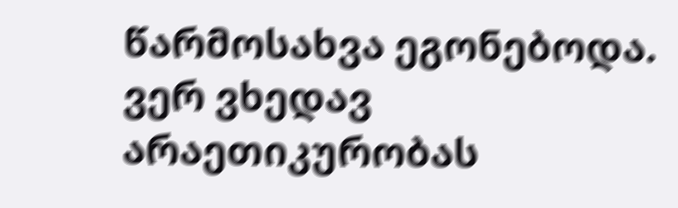წარმოსახვა ეგონებოდა. ვერ ვხედავ არაეთიკურობას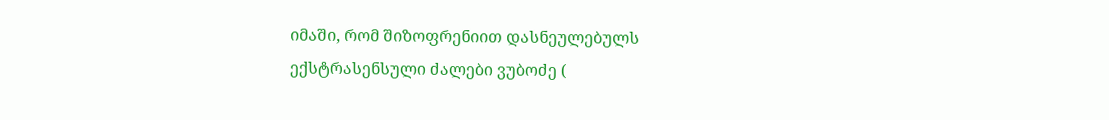იმაში, რომ შიზოფრენიით დასნეულებულს ექსტრასენსული ძალები ვუბოძე (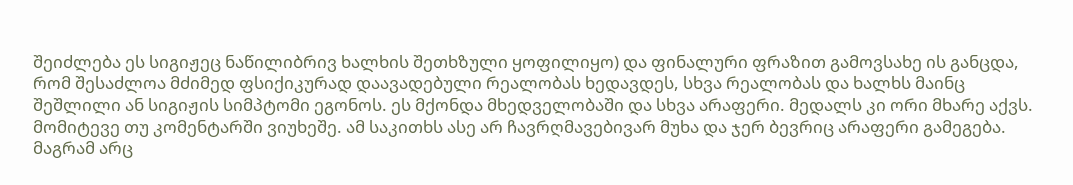შეიძლება ეს სიგიჟეც ნაწილიბრივ ხალხის შეთხზული ყოფილიყო) და ფინალური ფრაზით გამოვსახე ის განცდა, რომ შესაძლოა მძიმედ ფსიქიკურად დაავადებული რეალობას ხედავდეს, სხვა რეალობას და ხალხს მაინც შეშლილი ან სიგიჟის სიმპტომი ეგონოს. ეს მქონდა მხედველობაში და სხვა არაფერი. მედალს კი ორი მხარე აქვს. მომიტევე თუ კომენტარში ვიუხეშე. ამ საკითხს ასე არ ჩავრღმავებივარ მუხა და ჯერ ბევრიც არაფერი გამეგება. მაგრამ არც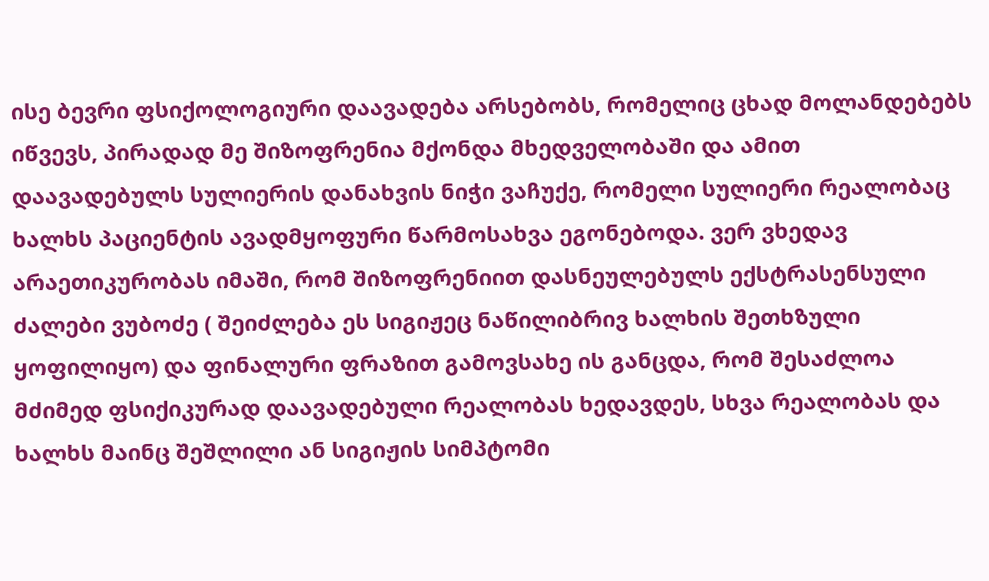ისე ბევრი ფსიქოლოგიური დაავადება არსებობს, რომელიც ცხად მოლანდებებს იწვევს, პირადად მე შიზოფრენია მქონდა მხედველობაში და ამით დაავადებულს სულიერის დანახვის ნიჭი ვაჩუქე, რომელი სულიერი რეალობაც ხალხს პაციენტის ავადმყოფური წარმოსახვა ეგონებოდა. ვერ ვხედავ არაეთიკურობას იმაში, რომ შიზოფრენიით დასნეულებულს ექსტრასენსული ძალები ვუბოძე ( შეიძლება ეს სიგიჟეც ნაწილიბრივ ხალხის შეთხზული ყოფილიყო) და ფინალური ფრაზით გამოვსახე ის განცდა, რომ შესაძლოა მძიმედ ფსიქიკურად დაავადებული რეალობას ხედავდეს, სხვა რეალობას და ხალხს მაინც შეშლილი ან სიგიჟის სიმპტომი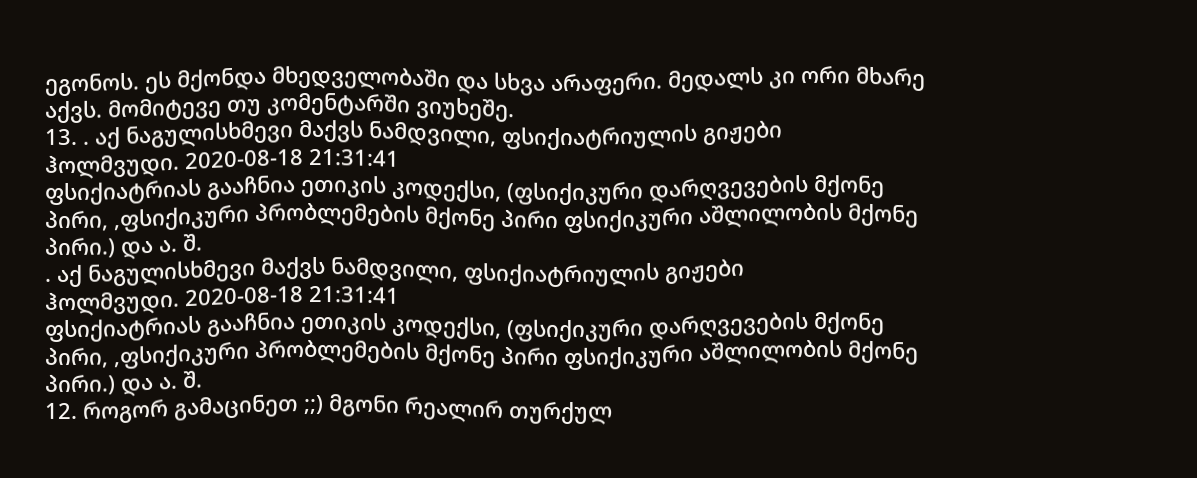ეგონოს. ეს მქონდა მხედველობაში და სხვა არაფერი. მედალს კი ორი მხარე აქვს. მომიტევე თუ კომენტარში ვიუხეშე.
13. . აქ ნაგულისხმევი მაქვს ნამდვილი, ფსიქიატრიულის გიჟები
ჰოლმვუდი. 2020-08-18 21:31:41
ფსიქიატრიას გააჩნია ეთიკის კოდექსი, (ფსიქიკური დარღვევების მქონე პირი, ,ფსიქიკური პრობლემების მქონე პირი ფსიქიკური აშლილობის მქონე პირი.) და ა. შ.
. აქ ნაგულისხმევი მაქვს ნამდვილი, ფსიქიატრიულის გიჟები
ჰოლმვუდი. 2020-08-18 21:31:41
ფსიქიატრიას გააჩნია ეთიკის კოდექსი, (ფსიქიკური დარღვევების მქონე პირი, ,ფსიქიკური პრობლემების მქონე პირი ფსიქიკური აშლილობის მქონე პირი.) და ა. შ.
12. როგორ გამაცინეთ ;;) მგონი რეალირ თურქულ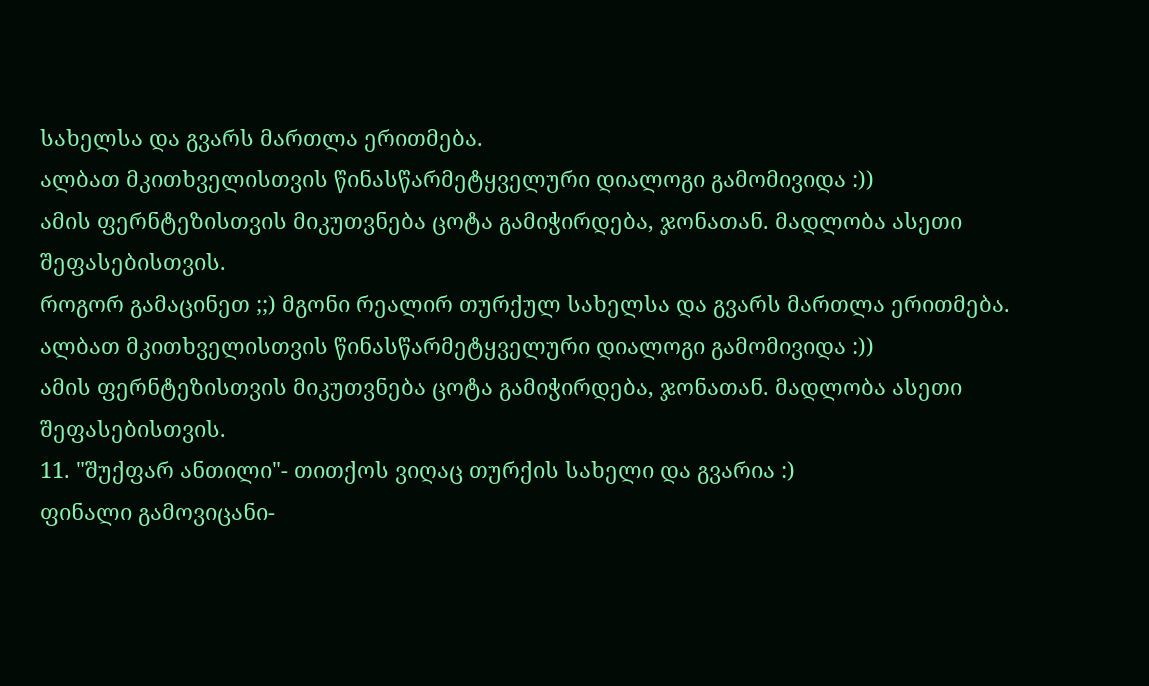სახელსა და გვარს მართლა ერითმება.
ალბათ მკითხველისთვის წინასწარმეტყველური დიალოგი გამომივიდა :))
ამის ფერნტეზისთვის მიკუთვნება ცოტა გამიჭირდება, ჯონათან. მადლობა ასეთი შეფასებისთვის.
როგორ გამაცინეთ ;;) მგონი რეალირ თურქულ სახელსა და გვარს მართლა ერითმება.
ალბათ მკითხველისთვის წინასწარმეტყველური დიალოგი გამომივიდა :))
ამის ფერნტეზისთვის მიკუთვნება ცოტა გამიჭირდება, ჯონათან. მადლობა ასეთი შეფასებისთვის.
11. "შუქფარ ანთილი"- თითქოს ვიღაც თურქის სახელი და გვარია :)
ფინალი გამოვიცანი-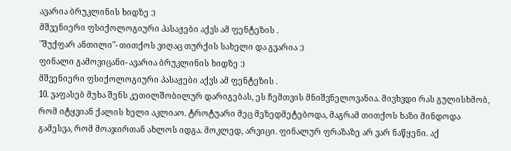ავარია ბრუკლინის ხიდზე :)
მშვენიერი ფსიქოლოგიური პასაჟები აქვს ამ ფენტეზის .
"შუქფარ ანთილი"- თითქოს ვიღაც თურქის სახელი და გვარია :)
ფინალი გამოვიცანი- ავარია ბრუკლინის ხიდზე :)
მშვენიერი ფსიქოლოგიური პასაჟები აქვს ამ ფენტეზის .
10. ვაფასებ მუხა შენს კეთილშობილურ დარიგებას, ეს ჩემთვის მნიშვნელოვანია. მივხვდი რას გულისხმობ, რომ იტყვიან ქალის ხელი აკლიაო. ტროტუარი მეც მეზედმეტებოდა, მაგრამ თითქოს ხაზი მინდოდა გამესვა, რომ მოაჯირთან ახლოს იდგა. მოკლედ, არვიცი. ფინალურ ფრაზაზე არ ვარ ნაწყენი. აქ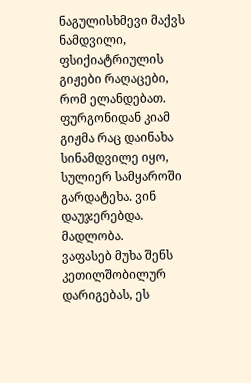ნაგულისხმევი მაქვს ნამდვილი, ფსიქიატრიულის გიჟები რაღაცები, რომ ელანდებათ. ფურგონიდან კიამ გიჟმა რაც დაინახა სინამდვილე იყო, სულიერ სამყაროში გარდატეხა. ვინ დაუჯერებდა. მადლობა.
ვაფასებ მუხა შენს კეთილშობილურ დარიგებას, ეს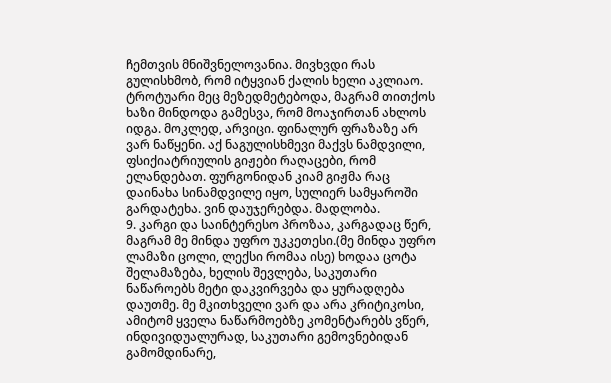ჩემთვის მნიშვნელოვანია. მივხვდი რას გულისხმობ, რომ იტყვიან ქალის ხელი აკლიაო. ტროტუარი მეც მეზედმეტებოდა, მაგრამ თითქოს ხაზი მინდოდა გამესვა, რომ მოაჯირთან ახლოს იდგა. მოკლედ, არვიცი. ფინალურ ფრაზაზე არ ვარ ნაწყენი. აქ ნაგულისხმევი მაქვს ნამდვილი, ფსიქიატრიულის გიჟები რაღაცები, რომ ელანდებათ. ფურგონიდან კიამ გიჟმა რაც დაინახა სინამდვილე იყო, სულიერ სამყაროში გარდატეხა. ვინ დაუჯერებდა. მადლობა.
9. კარგი და საინტერესო პროზაა, კარგადაც წერ, მაგრამ მე მინდა უფრო უკკეთესი.(მე მინდა უფრო ლამაზი ცოლი, ლექსი რომაა ისე) ხოდაა ცოტა შელამაზება, ხელის შევლება, საკუთარი ნაწაროებს მეტი დაკვირვება და ყურადღება დაუთმე. მე მკითხველი ვარ და არა კრიტიკოსი, ამიტომ ყველა ნაწარმოებზე კომენტარებს ვწერ, ინდივიდუალურად, საკუთარი გემოვნებიდან გამომდინარე,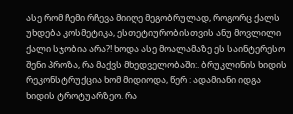ასე რომ ჩემი რჩევა მიიღე მეგობრულად, როგორც ქალს უხდება კოსმეტიკა, ესთეტიურობისთვის ანუ მოვლილი ქალი სჯობია არა?! ხოდა ასე მოალამაზე ეს საინტერესო შენი პროზა, რა მაქვს მხედველობაში:. ბრუკლინის ხიდის რეკონსტრუქცია ხომ მიდიოდა, წერ : ადამიანი იდგა ხიდის ტროტუარზეო. რა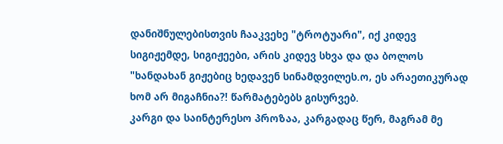დანიშნულებისთვის ჩააკვეხე "ტროტუარი", იქ კიდევ სიგიჟემდე, სიგიჟეები, არის კიდევ სხვა და და ბოლოს "ხანდახან გიჟებიც ხედავენ სინამდვილეს.ო, ეს არაეთიკურად ხომ არ მიგაჩნია?! წარმატებებს გისურვებ.
კარგი და საინტერესო პროზაა, კარგადაც წერ, მაგრამ მე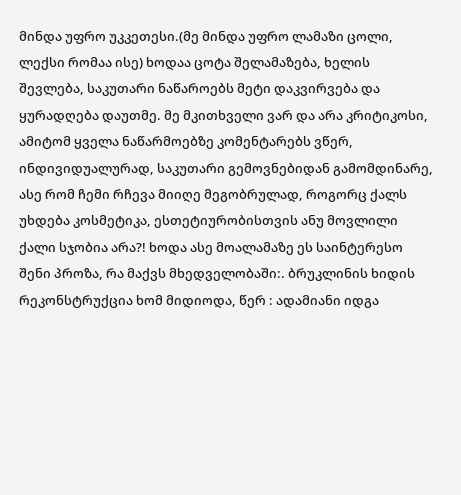მინდა უფრო უკკეთესი.(მე მინდა უფრო ლამაზი ცოლი, ლექსი რომაა ისე) ხოდაა ცოტა შელამაზება, ხელის შევლება, საკუთარი ნაწაროებს მეტი დაკვირვება და ყურადღება დაუთმე. მე მკითხველი ვარ და არა კრიტიკოსი, ამიტომ ყველა ნაწარმოებზე კომენტარებს ვწერ, ინდივიდუალურად, საკუთარი გემოვნებიდან გამომდინარე, ასე რომ ჩემი რჩევა მიიღე მეგობრულად, როგორც ქალს უხდება კოსმეტიკა, ესთეტიურობისთვის ანუ მოვლილი ქალი სჯობია არა?! ხოდა ასე მოალამაზე ეს საინტერესო შენი პროზა, რა მაქვს მხედველობაში:. ბრუკლინის ხიდის რეკონსტრუქცია ხომ მიდიოდა, წერ : ადამიანი იდგა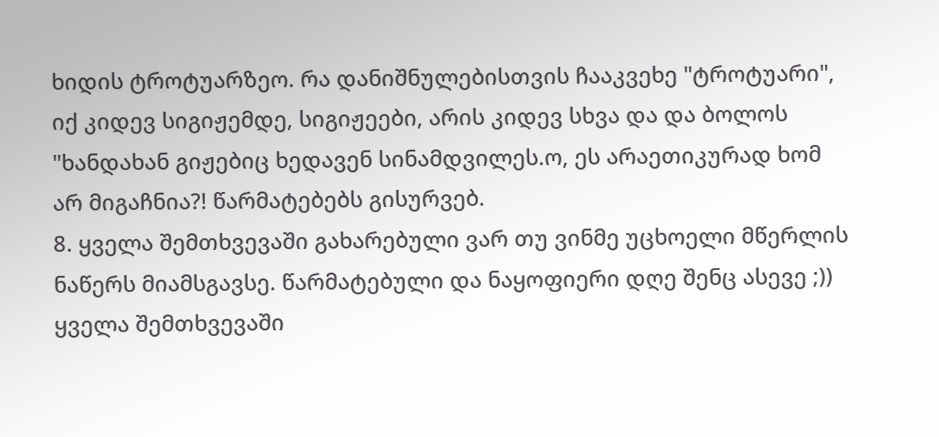ხიდის ტროტუარზეო. რა დანიშნულებისთვის ჩააკვეხე "ტროტუარი", იქ კიდევ სიგიჟემდე, სიგიჟეები, არის კიდევ სხვა და და ბოლოს "ხანდახან გიჟებიც ხედავენ სინამდვილეს.ო, ეს არაეთიკურად ხომ არ მიგაჩნია?! წარმატებებს გისურვებ.
8. ყველა შემთხვევაში გახარებული ვარ თუ ვინმე უცხოელი მწერლის ნაწერს მიამსგავსე. წარმატებული და ნაყოფიერი დღე შენც ასევე ;))
ყველა შემთხვევაში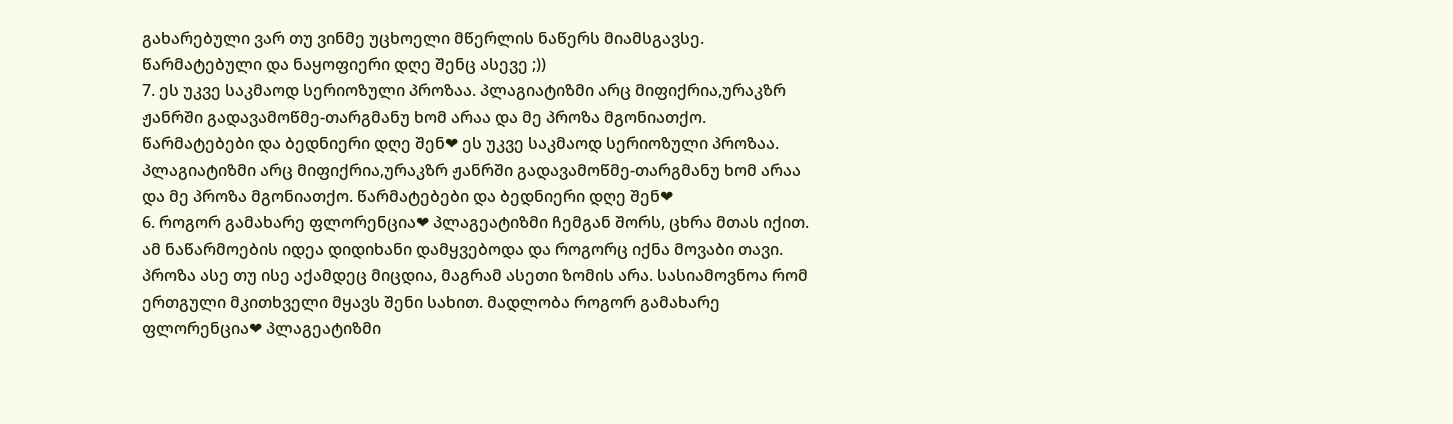გახარებული ვარ თუ ვინმე უცხოელი მწერლის ნაწერს მიამსგავსე. წარმატებული და ნაყოფიერი დღე შენც ასევე ;))
7. ეს უკვე საკმაოდ სერიოზული პროზაა. პლაგიატიზმი არც მიფიქრია,ურაკზრ ჟანრში გადავამოწმე-თარგმანუ ხომ არაა და მე პროზა მგონიათქო. წარმატებები და ბედნიერი დღე შენ❤ ეს უკვე საკმაოდ სერიოზული პროზაა. პლაგიატიზმი არც მიფიქრია,ურაკზრ ჟანრში გადავამოწმე-თარგმანუ ხომ არაა და მე პროზა მგონიათქო. წარმატებები და ბედნიერი დღე შენ❤
6. როგორ გამახარე ფლორენცია❤ პლაგეატიზმი ჩემგან შორს, ცხრა მთას იქით. ამ ნაწარმოების იდეა დიდიხანი დამყვებოდა და როგორც იქნა მოვაბი თავი. პროზა ასე თუ ისე აქამდეც მიცდია, მაგრამ ასეთი ზომის არა. სასიამოვნოა რომ ერთგული მკითხველი მყავს შენი სახით. მადლობა როგორ გამახარე ფლორენცია❤ პლაგეატიზმი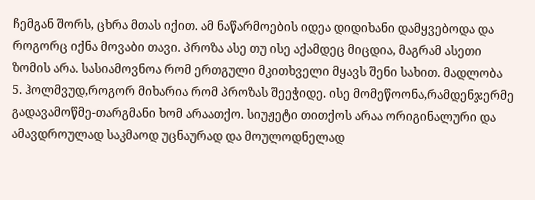ჩემგან შორს, ცხრა მთას იქით. ამ ნაწარმოების იდეა დიდიხანი დამყვებოდა და როგორც იქნა მოვაბი თავი. პროზა ასე თუ ისე აქამდეც მიცდია, მაგრამ ასეთი ზომის არა. სასიამოვნოა რომ ერთგული მკითხველი მყავს შენი სახით. მადლობა
5. ჰოლმვუდ,როგორ მიხარია რომ პროზას შეეჭიდე. ისე მომეწოონა,რამდენჯერმე გადავამოწმე-თარგმანი ხომ არაათქო. სიუჟეტი თითქოს არაა ორიგინალური და ამავდროულად საკმაოდ უცნაურად და მოულოდნელად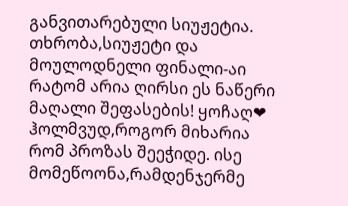განვითარებული სიუჟეტია. თხრობა,სიუჟეტი და მოულოდნელი ფინალი-აი რატომ არია ღირსი ეს ნაწერი მაღალი შეფასების! ყოჩაღ❤ ჰოლმვუდ,როგორ მიხარია რომ პროზას შეეჭიდე. ისე მომეწოონა,რამდენჯერმე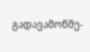გადავამოწმე-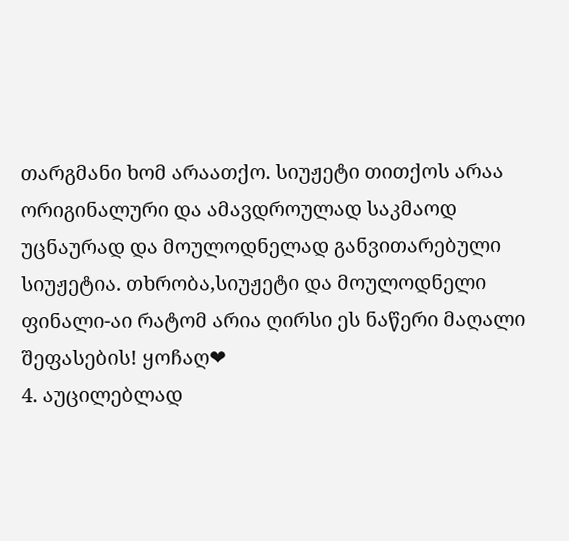თარგმანი ხომ არაათქო. სიუჟეტი თითქოს არაა ორიგინალური და ამავდროულად საკმაოდ უცნაურად და მოულოდნელად განვითარებული სიუჟეტია. თხრობა,სიუჟეტი და მოულოდნელი ფინალი-აი რატომ არია ღირსი ეს ნაწერი მაღალი შეფასების! ყოჩაღ❤
4. აუცილებლად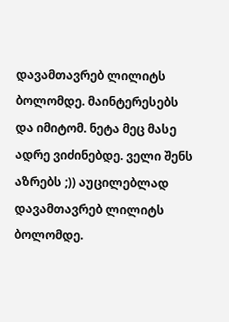დავამთავრებ ლილიტს ბოლომდე. მაინტერესებს და იმიტომ. ნეტა მეც მასე ადრე ვიძინებდე. ველი შენს აზრებს ;)) აუცილებლად დავამთავრებ ლილიტს ბოლომდე.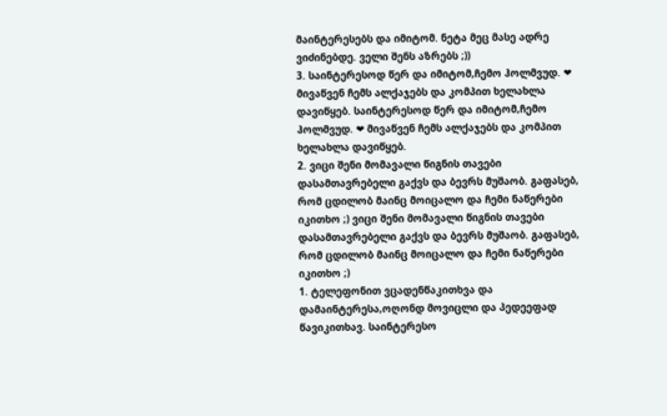მაინტერესებს და იმიტომ. ნეტა მეც მასე ადრე ვიძინებდე. ველი შენს აზრებს ;))
3. საინტერესოდ წერ და იმიტომ,ჩემო ჰოლმვუდ. ❤ მივაწვენ ჩემს ალქაჯებს და კომპით ხელახლა დავიწყებ. საინტერესოდ წერ და იმიტომ,ჩემო ჰოლმვუდ. ❤ მივაწვენ ჩემს ალქაჯებს და კომპით ხელახლა დავიწყებ.
2. ვიცი შენი მომავალი წიგნის თავები დასამთავრებელი გაქვს და ბევრს მუშაობ. გაფასებ, რომ ცდილობ მაინც მოიცალო და ჩემი ნაწერები იკითხო ;) ვიცი შენი მომავალი წიგნის თავები დასამთავრებელი გაქვს და ბევრს მუშაობ. გაფასებ, რომ ცდილობ მაინც მოიცალო და ჩემი ნაწერები იკითხო ;)
1. ტელეფონით ვცადენწაკითხვა და დამაინტერესა,ოღონდ მოვიცლი და პედეეფად წავიკითხავ. საინტერესო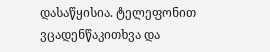დასაწყისია. ტელეფონით ვცადენწაკითხვა და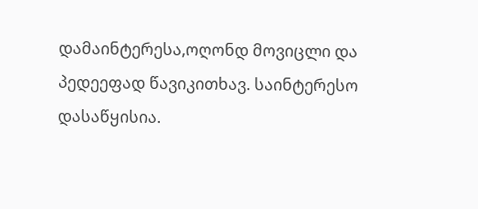დამაინტერესა,ოღონდ მოვიცლი და პედეეფად წავიკითხავ. საინტერესო დასაწყისია.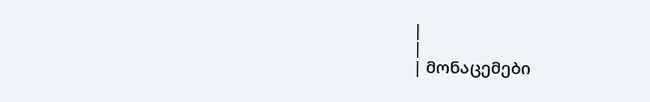|
|
| მონაცემები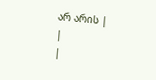არ არის |
|
|